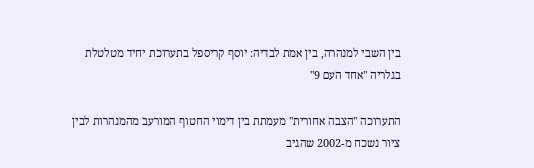בין השבי למנהרה, בין אמת לבדיה: יוסף קריספל בתערוכת יחיד מטלטלת בגלריה "אחד העם 9"

התערוכה "הצבה אחורית" מעמתת בין דימוי החטוף המורעב מהמנהרות לבין ציור נשכח מ-2002 שהגיב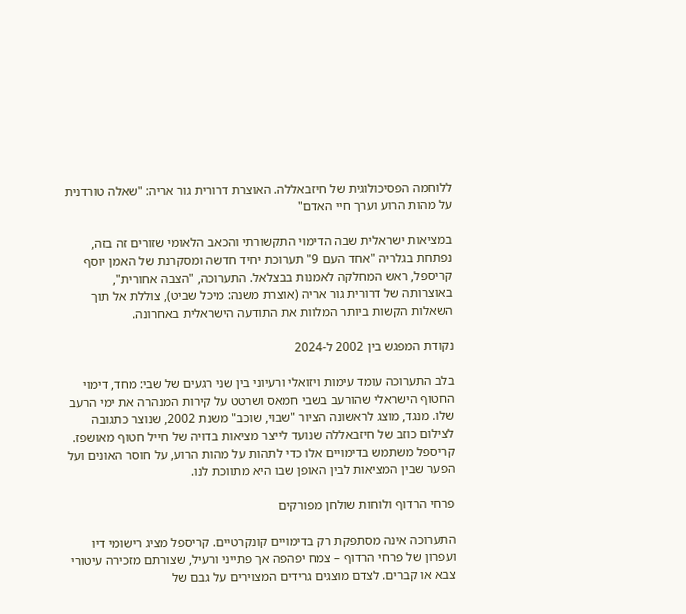ללוחמה הפסיכולוגית של חיזבאללה. האוצרת דרורית גור אריה: "שאלה טורדנית על מהות הרוע וערך חיי האדם"

במציאות ישראלית שבה הדימוי התקשורתי והכאב הלאומי שזורים זה בזה, נפתחת בגלריה "אחד העם 9" תערוכת יחיד חדשה ומסקרנת של האמן יוסף קריספל, ראש המחלקה לאמנות בבצלאל. התערוכה, "הצבה אחורית", באוצרותה של דרורית גור אריה (אוצרת משנה: מיכל שביט), צוללת אל תוך השאלות הקשות ביותר המלוות את התודעה הישראלית באחרונה.

נקודת המפגש בין 2002 ל-2024

בלב התערוכה עומד עימות ויזואלי ורעיוני בין שני רגעים של שבי: מחד, דימוי החטוף הישראלי שהורעב בשבי חמאס ושרטט על קירות המנהרה את ימי הרעב שלו. מנגד, מוצג לראשונה הציור "שבוי, שוכב" משנת 2002, שנוצר כתגובה לצילום כוזב של חיזבאללה שנועד לייצר מציאות בדויה של חייל חטוף מאושפז. קריספל משתמש בדימויים אלו כדי לתהות על מהות הרוע, על חוסר האונים ועל הפער שבין המציאות לבין האופן שבו היא מתווכת לנו.

פרחי הרדוף ולוחות שולחן מפורקים

התערוכה אינה מסתפקת רק בדימויים קונקרטיים. קריספל מציג רישומי דיו ועפרון של פרחי הרדוף – צמח יפהפה אך פתייני ורעיל, שצורתם מזכירה עיטורי צבא או קברים. לצדם מוצגים גרידים המצוירים על גבם של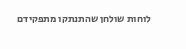לוחות שולחן שהתנתקו מתפקידם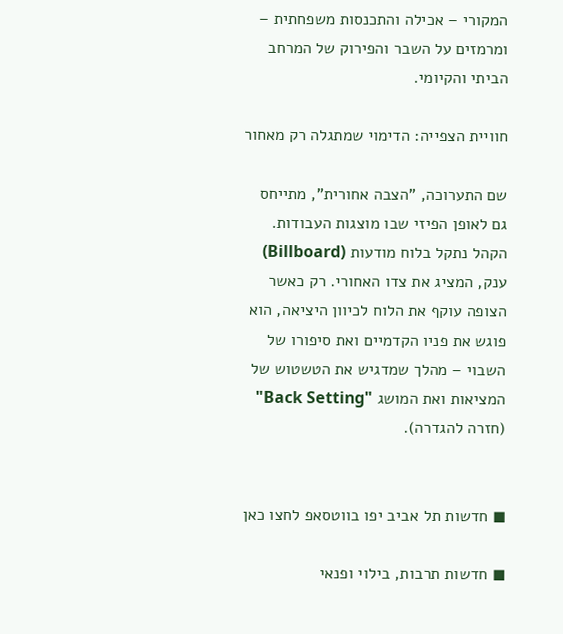המקורי – אכילה והתכנסות משפחתית – ומרמזים על השבר והפירוק של המרחב הביתי והקיומי.

חוויית הצפייה: הדימוי שמתגלה רק מאחור

שם התערוכה, "הצבה אחורית", מתייחס גם לאופן הפיזי שבו מוצגות העבודות. הקהל נתקל בלוח מודעות (Billboard) ענק, המציג את צדו האחורי. רק כאשר הצופה עוקף את הלוח לכיוון היציאה, הוא פוגש את פניו הקדמיים ואת סיפורו של השבוי – מהלך שמדגיש את הטשטוש של המציאות ואת המושג "Back Setting" (חזרה להגדרה).


◼ חדשות תל אביב יפו בווטסאפ לחצו כאן

◼ חדשות תרבות, בילוי ופנאי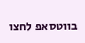בווטסאפ לחצו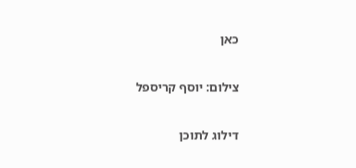כאן

צילום: יוסף קריספל

דילוג לתוכן